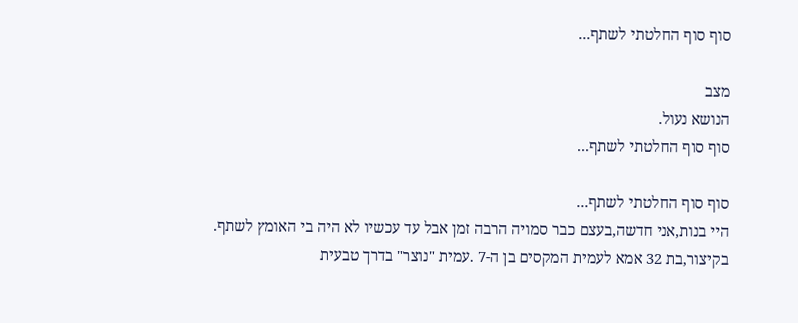סוף סוף החלטתי לשתף...

מצב
הנושא נעול.
סוף סוף החלטתי לשתף...

סוף סוף החלטתי לשתף...
היי בנות,אני חדשה,בעצם כבר סמויה הרבה זמן אבל עד עכשיו לא היה בי האומץ לשתף. בקיצור,בת 32 אמא לעמית המקסים בן ה-7 .עמית "נוצר" בדרך טבעית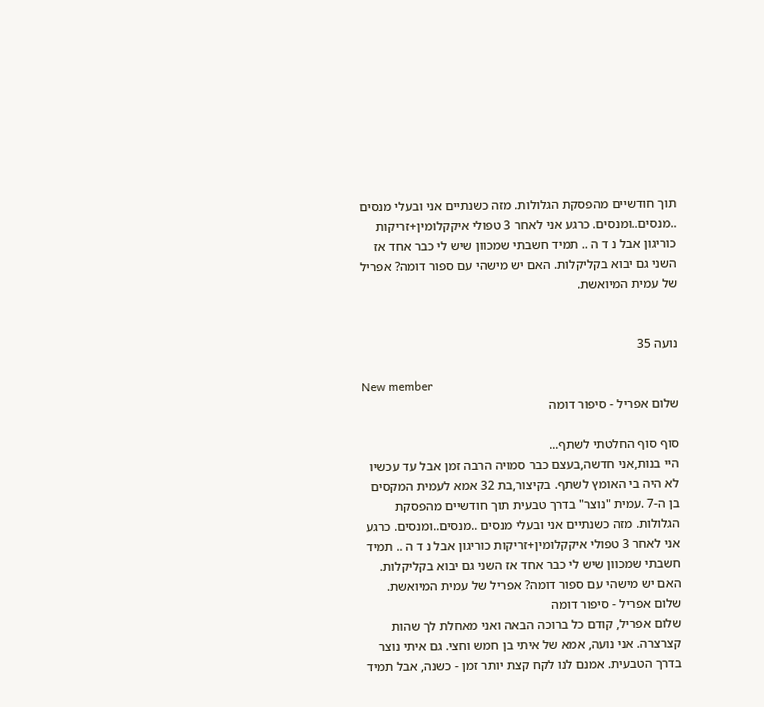תוך חודשיים מהפסקת הגלולות. מזה כשנתיים אני ובעלי מנסים ..מנסים..ומנסים. כרגע אני לאחר 3 טפולי איקקלומין+זריקות כוריגון אבל נ ד ה .. תמיד חשבתי שמכוון שיש לי כבר אחד אז השני גם יבוא בקליקלות. האם יש מישהי עם ספור דומה? אפריל של עמית המיואשת.


נועה 35

New member
שלום אפריל - סיפור דומה

סוף סוף החלטתי לשתף...
היי בנות,אני חדשה,בעצם כבר סמויה הרבה זמן אבל עד עכשיו לא היה בי האומץ לשתף. בקיצור,בת 32 אמא לעמית המקסים בן ה-7 .עמית "נוצר" בדרך טבעית תוך חודשיים מהפסקת הגלולות. מזה כשנתיים אני ובעלי מנסים ..מנסים..ומנסים. כרגע אני לאחר 3 טפולי איקקלומין+זריקות כוריגון אבל נ ד ה .. תמיד חשבתי שמכוון שיש לי כבר אחד אז השני גם יבוא בקליקלות. האם יש מישהי עם ספור דומה? אפריל של עמית המיואשת.
שלום אפריל - סיפור דומה
שלום אפריל, קודם כל ברוכה הבאה ואני מאחלת לך שהות קצרצרה. אני נועה, אמא של איתי בן חמש וחצי. גם איתי נוצר בדרך הטבעית. אמנם לנו לקח קצת יותר זמן - כשנה, אבל תמיד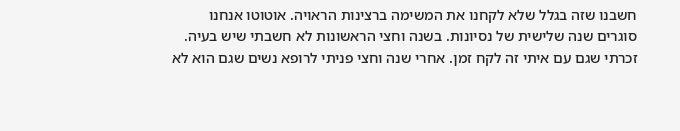חשבנו שזה בגלל שלא לקחנו את המשימה ברצינות הראויה. אוטוטו אנחנו סוגרים שנה שלישית של נסיונות. בשנה וחצי הראשונות לא חשבתי שיש בעיה. זכרתי שגם עם איתי זה לקח זמן. אחרי שנה וחצי פניתי לרופא נשים שגם הוא לא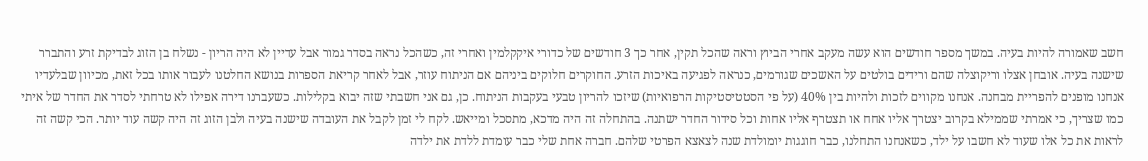חשב שאמורה להיות בעיה. במשך מספר חודשים הוא עשה מעקב אחרי הביוץ וראה שהכל תקין, אחר כך 3 חודשים של כדורי איקקלמין ואחרי זה, כשהכל נראה בסדר גמור אבל עדיין לא היה הריון - נשלח בן הזוג לבדיקת זרע והתברר שישנה בעיה. אובחן אצלו וריקוצלה שהם ורידים בולטים על האשכים שגורמים, כנראה לפגיעה באיכות הזרע. החוקרים חלוקים ביניהם אם הניתוח עוזר, אבל לאחר קריאת הספרות בנושא החלטנו לעבור אותו בכל זאת, מכיוון שבלעדיו אנחנו מופנים להפריית מבחנה. אנחנו מקווים לזכות ולהיות בין 40% (על פי הסטטיסטיקות הרפואיות) שיזכו להריון טבעי בעקבות הניתוח. כן, גם אני חשבתי שזה יבוא בקלילות. כשעברנו דירה אפילו לא טרחתי לסדר את החדר של איתי כמו שצריך, כי אמרתי שממילא בקרוב יצטרך אליו אחח או תצטרף אליו אחות וכל סידור החדר ישתנה. בהתחלה זה היה מדכא, מתסכל ומייאש. לקח לי זמן לקבל את העובדה שישנה בעיה ולבן הזוג זה היה קשה עוד יותר. הכי קשה זה לראות את כל אלו שעוד לא חשבו על ילד, כשאנחנו התחלנו, כבר חוגגות יומולדת שנה לצאצא הפרטי שלהם. חברה אחת שלי כבר עומדת ללדת את ילדה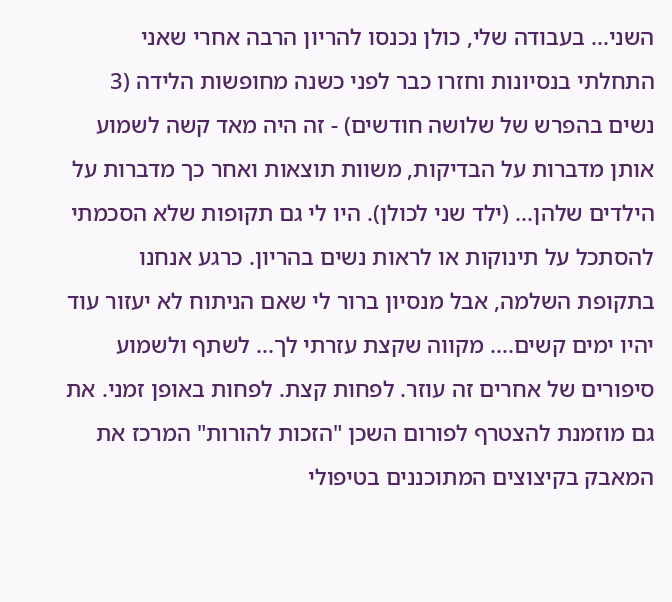השני... בעבודה שלי, כולן נכנסו להריון הרבה אחרי שאני התחלתי בנסיונות וחזרו כבר לפני כשנה מחופשות הלידה (3 נשים בהפרש של שלושה חודשים) - זה היה מאד קשה לשמוע אותן מדברות על הבדיקות, משוות תוצאות ואחר כך מדברות על הילדים שלהן... (ילד שני לכולן). היו לי גם תקופות שלא הסכמתי להסתכל על תינוקות או לראות נשים בהריון. כרגע אנחנו בתקופת השלמה, אבל מנסיון ברור לי שאם הניתוח לא יעזור עוד יהיו ימים קשים.... מקווה שקצת עזרתי לך... לשתף ולשמוע סיפורים של אחרים זה עוזר. לפחות קצת. לפחות באופן זמני. את גם מוזמנת להצטרף לפורום השכן "הזכות להורות" המרכז את המאבק בקיצוצים המתוכננים בטיפולי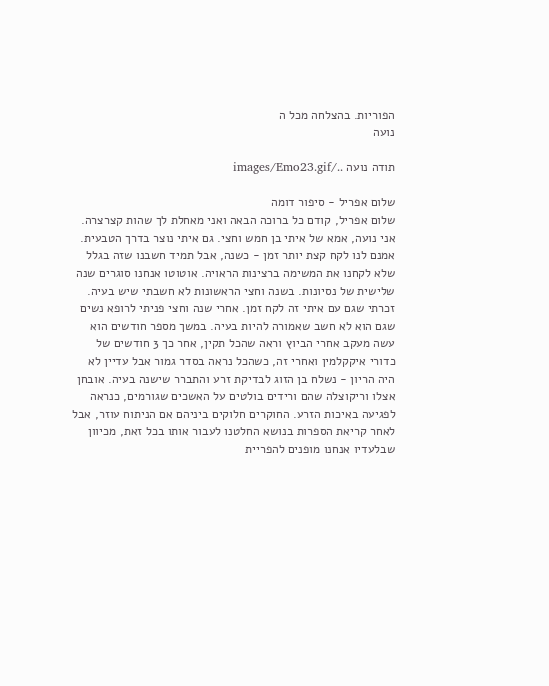הפוריות. בהצלחה מכל ה
נועה

תודה נועה ../images/Emo23.gif

שלום אפריל - סיפור דומה
שלום אפריל, קודם כל ברוכה הבאה ואני מאחלת לך שהות קצרצרה. אני נועה, אמא של איתי בן חמש וחצי. גם איתי נוצר בדרך הטבעית. אמנם לנו לקח קצת יותר זמן - כשנה, אבל תמיד חשבנו שזה בגלל שלא לקחנו את המשימה ברצינות הראויה. אוטוטו אנחנו סוגרים שנה שלישית של נסיונות. בשנה וחצי הראשונות לא חשבתי שיש בעיה. זכרתי שגם עם איתי זה לקח זמן. אחרי שנה וחצי פניתי לרופא נשים שגם הוא לא חשב שאמורה להיות בעיה. במשך מספר חודשים הוא עשה מעקב אחרי הביוץ וראה שהכל תקין, אחר כך 3 חודשים של כדורי איקקלמין ואחרי זה, כשהכל נראה בסדר גמור אבל עדיין לא היה הריון - נשלח בן הזוג לבדיקת זרע והתברר שישנה בעיה. אובחן אצלו וריקוצלה שהם ורידים בולטים על האשכים שגורמים, כנראה לפגיעה באיכות הזרע. החוקרים חלוקים ביניהם אם הניתוח עוזר, אבל לאחר קריאת הספרות בנושא החלטנו לעבור אותו בכל זאת, מכיוון שבלעדיו אנחנו מופנים להפריית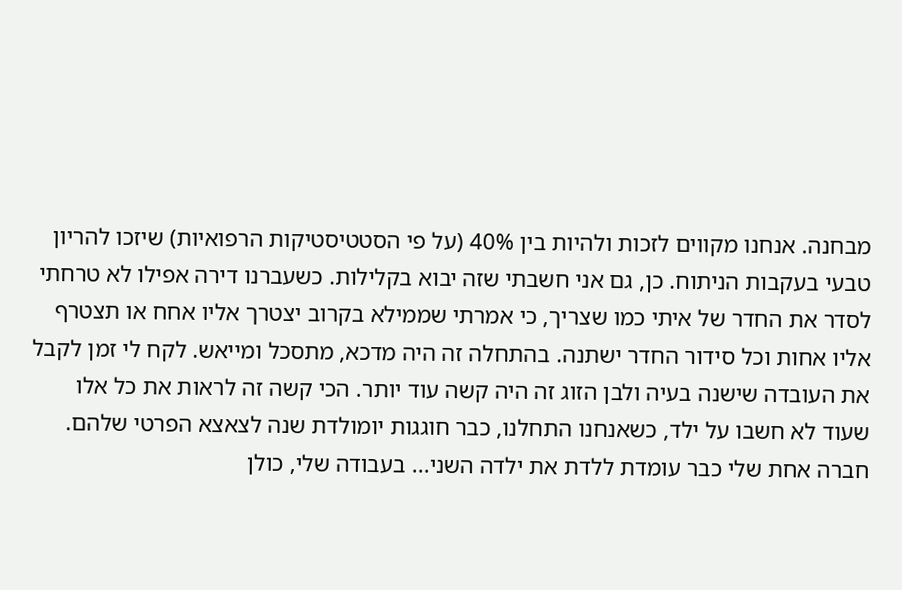מבחנה. אנחנו מקווים לזכות ולהיות בין 40% (על פי הסטטיסטיקות הרפואיות) שיזכו להריון טבעי בעקבות הניתוח. כן, גם אני חשבתי שזה יבוא בקלילות. כשעברנו דירה אפילו לא טרחתי לסדר את החדר של איתי כמו שצריך, כי אמרתי שממילא בקרוב יצטרך אליו אחח או תצטרף אליו אחות וכל סידור החדר ישתנה. בהתחלה זה היה מדכא, מתסכל ומייאש. לקח לי זמן לקבל את העובדה שישנה בעיה ולבן הזוג זה היה קשה עוד יותר. הכי קשה זה לראות את כל אלו שעוד לא חשבו על ילד, כשאנחנו התחלנו, כבר חוגגות יומולדת שנה לצאצא הפרטי שלהם. חברה אחת שלי כבר עומדת ללדת את ילדה השני... בעבודה שלי, כולן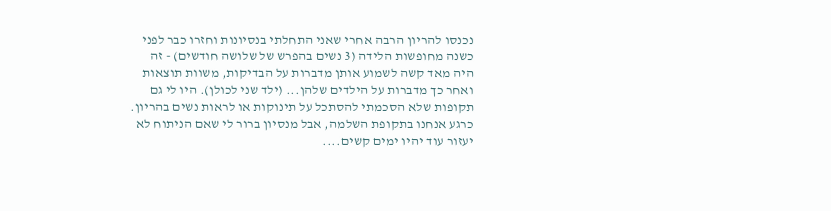נכנסו להריון הרבה אחרי שאני התחלתי בנסיונות וחזרו כבר לפני כשנה מחופשות הלידה (3 נשים בהפרש של שלושה חודשים) - זה היה מאד קשה לשמוע אותן מדברות על הבדיקות, משוות תוצאות ואחר כך מדברות על הילדים שלהן... (ילד שני לכולן). היו לי גם תקופות שלא הסכמתי להסתכל על תינוקות או לראות נשים בהריון. כרגע אנחנו בתקופת השלמה, אבל מנסיון ברור לי שאם הניתוח לא יעזור עוד יהיו ימים קשים....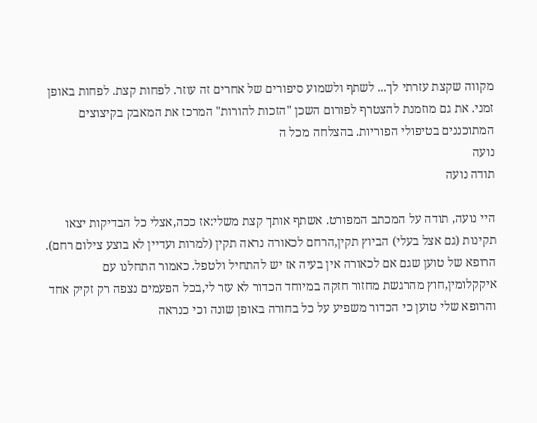מקווה שקצת עזרתי לך... לשתף ולשמוע סיפורים של אחרים זה עוזר. לפחות קצת. לפחות באופן זמני. את גם מוזמנת להצטרף לפורום השכן "הזכות להורות" המרכז את המאבק בקיצוצים המתוכננים בטיפולי הפוריות. בהצלחה מכל ה
נועה
תודה נועה

היי נועה, תודה על המכתב המפורט. אשתף אותך קצת משלי:אז ככה,אצלי כל הבדיקות יצאו תקינות (גם אצל בעלי) הביוץ תקין,הרחם לכאורה נראה תקין (למרות ועדיין לא בוצע צילום רחם). הרופא של טוען שגם אם לכאורה אין בעיה אז יש להתחיל ולטפל. כאמור התחלנו עם איקקלומין,חוץ מהרגשת מחזור חזקה במיוחד הכדור לא עזר לי,בכל הפעמים נצפה רק זקיק אחד והרופא שלי טוען כי הכדור משפיע על כל בחורה באופן שונה וכי כנראה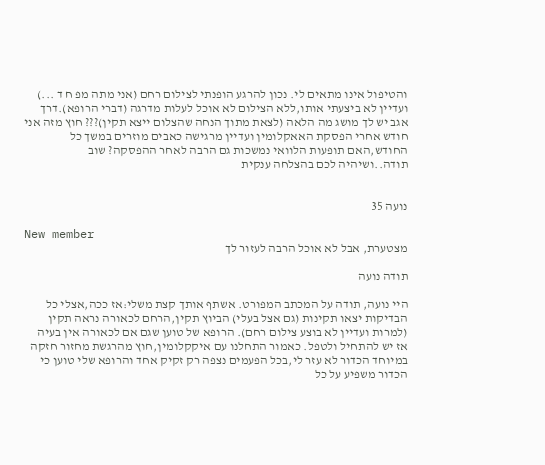והטיפול אינו מתאים לי. נכון להרגע הופנתי לצילום רחם (אני מתה מפ ח ד ...) ועדיין לא ביצעתי אותו,ללא הצילום לא אוכל לעלות מדרגה (דברי הרופא).דרך אגב יש לך מושג מה הלאה (לצאת מתוך הנחה שהצלום ייצא תקין)??? חוץ מזה אני חודש אחרי הפסקת האאקלומין ועדיין מרגישה כאבים מוזרים במשך כל החודש,האם תופעות הלוואי נמשכות גם הרבה לאחר ההפסקה? שוב תודה..ושיהיה לכם בהצלחה ענקית


נועה 35

New member
מצטערת, אבל לא אוכל הרבה לעזור לך

תודה נועה

היי נועה, תודה על המכתב המפורט. אשתף אותך קצת משלי:אז ככה,אצלי כל הבדיקות יצאו תקינות (גם אצל בעלי) הביוץ תקין,הרחם לכאורה נראה תקין (למרות ועדיין לא בוצע צילום רחם). הרופא של טוען שגם אם לכאורה אין בעיה אז יש להתחיל ולטפל. כאמור התחלנו עם איקקלומין,חוץ מהרגשת מחזור חזקה במיוחד הכדור לא עזר לי,בכל הפעמים נצפה רק זקיק אחד והרופא שלי טוען כי הכדור משפיע על כל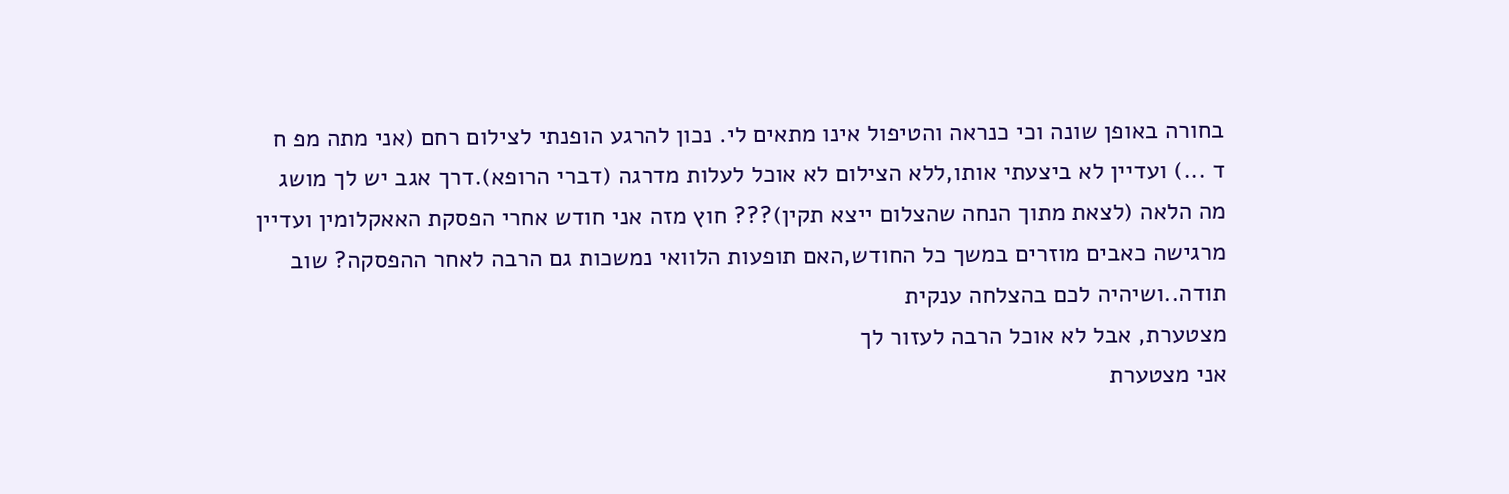בחורה באופן שונה וכי כנראה והטיפול אינו מתאים לי. נכון להרגע הופנתי לצילום רחם (אני מתה מפ ח ד ...) ועדיין לא ביצעתי אותו,ללא הצילום לא אוכל לעלות מדרגה (דברי הרופא).דרך אגב יש לך מושג מה הלאה (לצאת מתוך הנחה שהצלום ייצא תקין)??? חוץ מזה אני חודש אחרי הפסקת האאקלומין ועדיין מרגישה כאבים מוזרים במשך כל החודש,האם תופעות הלוואי נמשכות גם הרבה לאחר ההפסקה? שוב תודה..ושיהיה לכם בהצלחה ענקית
מצטערת, אבל לא אוכל הרבה לעזור לך
אני מצטערת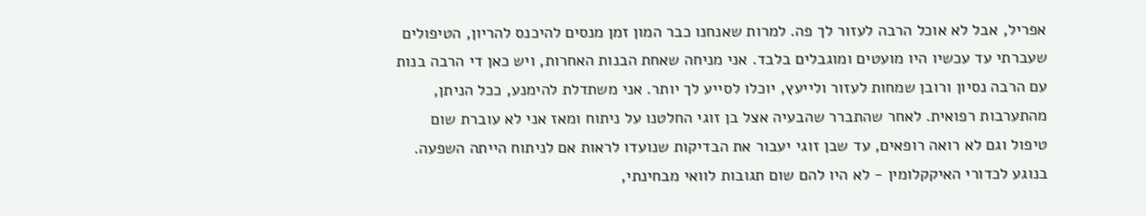אפריל, אבל לא אוכל הרבה לעזור לך פה. למרות שאנחנו כבר המון זמן מנסים להיכנס להריון, הטיפולים שעברתי עד עכשיו היו מועטים ומוגבלים בלבד. אני מניחה שאחת הבנות האחרות, ויש כאן די הרבה בנות עם הרבה נסיון ורובן שמחות לעזור ולייעץ, יוכלו לסייע לך יותר. אני משתדלת להימנע, ככל הניתן, מהתערבות רפואית. לאחר שהתברר שהבעיה אצל בן זוגי החלטנו על ניתוח ומאז אני לא עוברת שום טיפול וגם לא רואה רופאים, עד שבן זוגי יעבור את הבדיקות שנועדו לראות אם לניתוח הייתה השפעה. בנוגע לכדורי האיקקלומין - לא היו להם שום תגובות לוואי מבחינתי,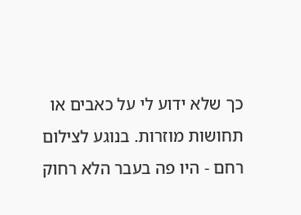כך שלא ידוע לי על כאבים או תחושות מוזרות. בנוגע לצילום רחם - היו פה בעבר הלא רחוק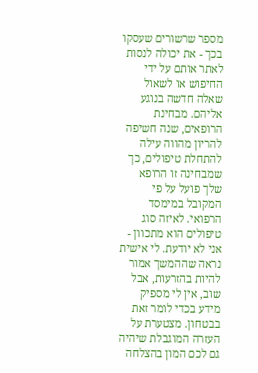מספר שרשורים שעסקו בכך - את יכולה לנסות לאתר אותם על ידי החיפוש או לשאול שאלה חדשה בנוגע אליהם. מבחינת הרופאים, שנה חשיפה להריון מהווה עילה להתחלת טיפולים, כך שמבחינה זו הרופא שלך פועל על פי המקובל במימסד הרפואי. לאיזה סוג טיפולים הוא מתכוון - אני לא יודעת. לי אישית נראה שההמשך אמור להיות בהזרעות, אבל שוב, אין לי מספיק מידע בכדי לומר זאת בבטחון. מצטערת על העזרה המוגבלת שיהיה גם לכם המון בהצלחה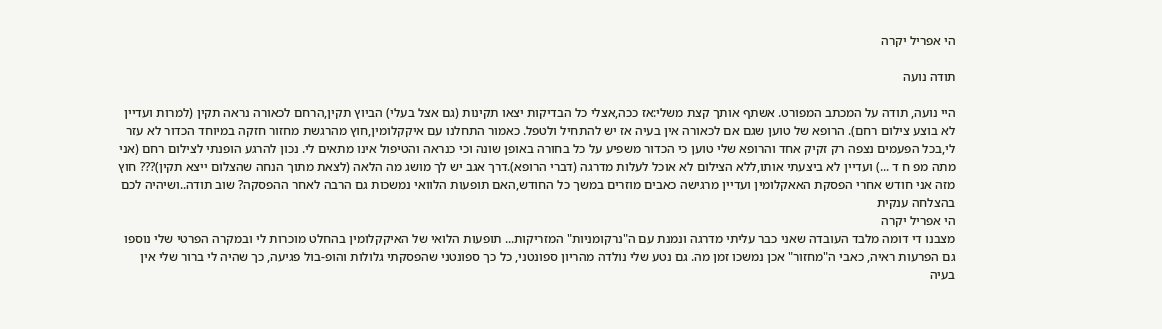הי אפריל יקרה

תודה נועה

היי נועה, תודה על המכתב המפורט. אשתף אותך קצת משלי:אז ככה,אצלי כל הבדיקות יצאו תקינות (גם אצל בעלי) הביוץ תקין,הרחם לכאורה נראה תקין (למרות ועדיין לא בוצע צילום רחם). הרופא של טוען שגם אם לכאורה אין בעיה אז יש להתחיל ולטפל. כאמור התחלנו עם איקקלומין,חוץ מהרגשת מחזור חזקה במיוחד הכדור לא עזר לי,בכל הפעמים נצפה רק זקיק אחד והרופא שלי טוען כי הכדור משפיע על כל בחורה באופן שונה וכי כנראה והטיפול אינו מתאים לי. נכון להרגע הופנתי לצילום רחם (אני מתה מפ ח ד ...) ועדיין לא ביצעתי אותו,ללא הצילום לא אוכל לעלות מדרגה (דברי הרופא).דרך אגב יש לך מושג מה הלאה (לצאת מתוך הנחה שהצלום ייצא תקין)??? חוץ מזה אני חודש אחרי הפסקת האאקלומין ועדיין מרגישה כאבים מוזרים במשך כל החודש,האם תופעות הלוואי נמשכות גם הרבה לאחר ההפסקה? שוב תודה..ושיהיה לכם בהצלחה ענקית
הי אפריל יקרה
מצבנו די דומה מלבד העובדה שאני כבר עליתי מדרגה ונמנת עם ה"נרקומניות" המזריקות... תופעות הלואי של האיקקלומין בהחלט מוכרות לי ובמקרה הפרטי שלי נוספו גם הפרעות ראיה, כאבי ה"מחזור" אכן נמשכו זמן מה. גם נטע שלי נולדה מהריון ספונטני, כל כך ספונטני שהפסקתי גלולות והופ-בול פגיעה, כך שהיה לי ברור שלי אין בעיה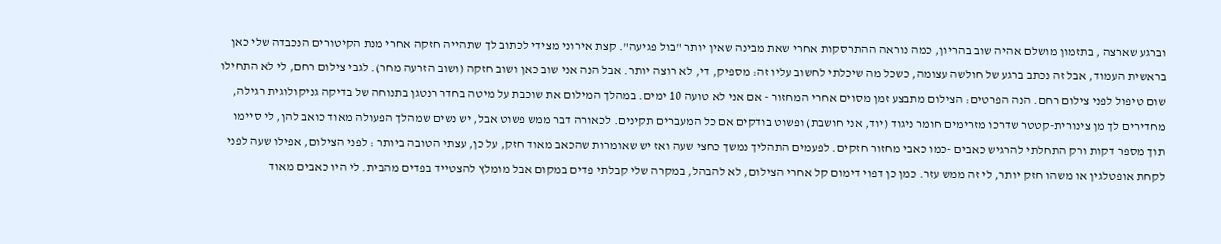וברגע שארצה , בתזמון מושלם אהיה שוב בהריון, כמה נוראה ההתרסקות אחרי שאת מבינה שאין יותר "בול פגיעה". קצת אירוני מצידי לכתוב לך שתהייה חזקה אחרי מנת הקיטורים הנכבדה שלי כאן בראשית העמוד, אבל זה נכתב ברגע של חולשה עצומה, כשכל מה שיכלתי לחשוב עליו זה: מספיק, די, לא רוצה יותר. אבל הנה אני שוב כאן ושוב חזקה (ושוב הזרעה מחר). לגבי צילום רחם, לי לא התחילו שום טיפול לפני צילום רחם. הנה הפרטים: הצילום מתבצע זמן מסוים אחרי המחזור - אם אני לא טועה 10 ימים. במהלך המילום את שוכבת על מיטה בחדר רנטגן בתנוחה של בדיקה גניקולוגית רגילה, מחדירים לך מן צינורית-קטטר שדרכו מזרימים חומר ניגוד (יוד, אני חושבת) ופשוט בודקים אם כל המעברים תקינים. לכאורה דבר ממש פשוט אבל, יש נשים שמהלך הפעולה מאוד כואב להן, לי סיימו תוך מספר דקות ורק התחלתי להרגיש כאבים -כמו כאבי מחזור חזקים. לפעמים התהליך נמשך כחצי שעה ואז יש שאומרות שהכאב מאוד חזק, על כן, עצתי הטובה ביותר : לפני הצילום, אפילו שעה לפני לקחת אופטלגין או משהו חזק יותר, לי זה ממש עזר. כמן כן דפוי דימום קל אחרי הצילום, לא להבהל, במקרה שלי קבלתי פדים במקום אבל מומלץ להצטייד בפדים מהבית. לי היו כאבים מאוד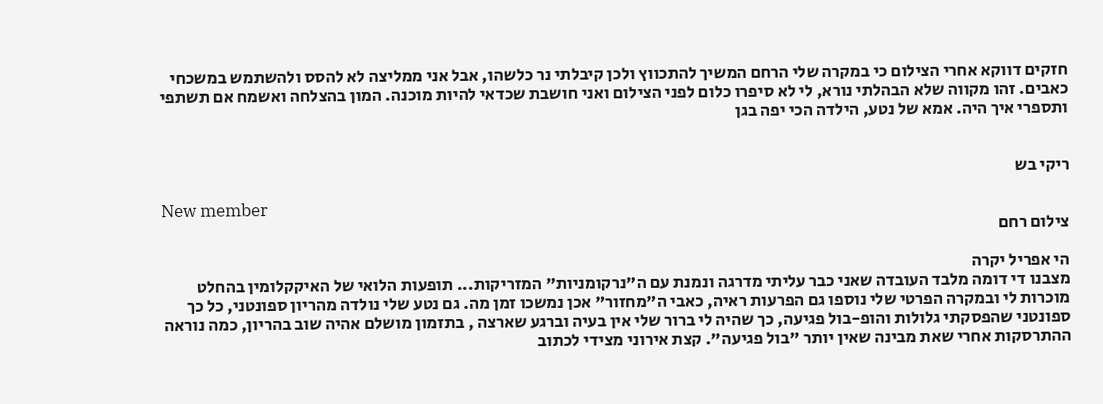חזקים דווקא אחרי הצילום כי במקרה שלי הרחם המשיך להתכווץ ולכן קיבלתי נר כלשהו, אבל אני ממליצה לא להסס ולהשתמש במשכחי כאבים. זהו מקווה שלא הבהלתי נורא, לי לא סיפרו כלום לפני הצילום ואני חושבת שכדאי להיות מוכנה. המון בהצלחה ואשמח אם תשתפי ותספרי איך היה. אמא של נטע, הילדה הכי יפה בגן


ריקי בש

New member
צילום רחם

הי אפריל יקרה
מצבנו די דומה מלבד העובדה שאני כבר עליתי מדרגה ונמנת עם ה"נרקומניות" המזריקות... תופעות הלואי של האיקקלומין בהחלט מוכרות לי ובמקרה הפרטי שלי נוספו גם הפרעות ראיה, כאבי ה"מחזור" אכן נמשכו זמן מה. גם נטע שלי נולדה מהריון ספונטני, כל כך ספונטני שהפסקתי גלולות והופ-בול פגיעה, כך שהיה לי ברור שלי אין בעיה וברגע שארצה , בתזמון מושלם אהיה שוב בהריון, כמה נוראה ההתרסקות אחרי שאת מבינה שאין יותר "בול פגיעה". קצת אירוני מצידי לכתוב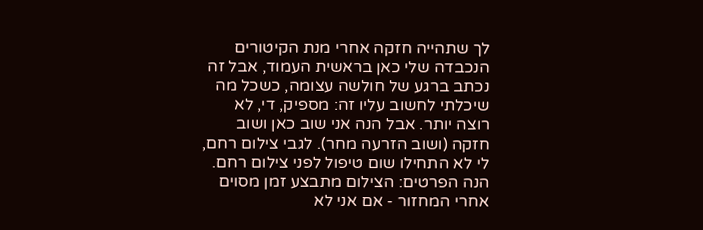לך שתהייה חזקה אחרי מנת הקיטורים הנכבדה שלי כאן בראשית העמוד, אבל זה נכתב ברגע של חולשה עצומה, כשכל מה שיכלתי לחשוב עליו זה: מספיק, די, לא רוצה יותר. אבל הנה אני שוב כאן ושוב חזקה (ושוב הזרעה מחר). לגבי צילום רחם, לי לא התחילו שום טיפול לפני צילום רחם. הנה הפרטים: הצילום מתבצע זמן מסוים אחרי המחזור - אם אני לא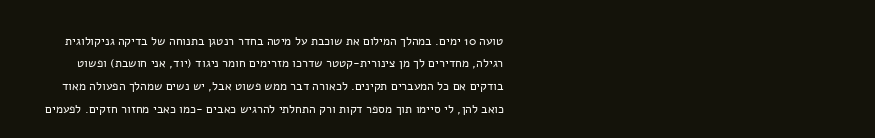טועה 10 ימים. במהלך המילום את שוכבת על מיטה בחדר רנטגן בתנוחה של בדיקה גניקולוגית רגילה, מחדירים לך מן צינורית-קטטר שדרכו מזרימים חומר ניגוד (יוד, אני חושבת) ופשוט בודקים אם כל המעברים תקינים. לכאורה דבר ממש פשוט אבל, יש נשים שמהלך הפעולה מאוד כואב להן, לי סיימו תוך מספר דקות ורק התחלתי להרגיש כאבים -כמו כאבי מחזור חזקים. לפעמים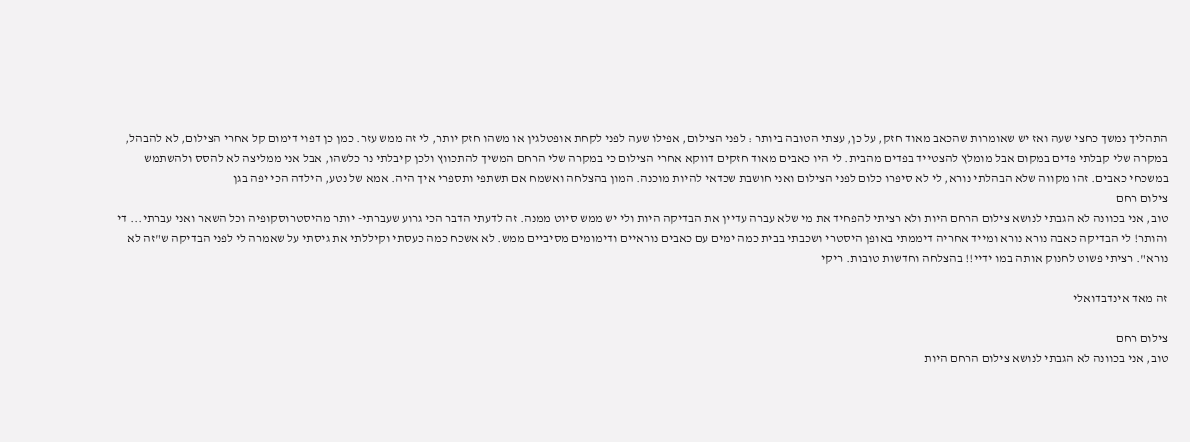התהליך נמשך כחצי שעה ואז יש שאומרות שהכאב מאוד חזק, על כן, עצתי הטובה ביותר : לפני הצילום, אפילו שעה לפני לקחת אופטלגין או משהו חזק יותר, לי זה ממש עזר. כמן כן דפוי דימום קל אחרי הצילום, לא להבהל, במקרה שלי קבלתי פדים במקום אבל מומלץ להצטייד בפדים מהבית. לי היו כאבים מאוד חזקים דווקא אחרי הצילום כי במקרה שלי הרחם המשיך להתכווץ ולכן קיבלתי נר כלשהו, אבל אני ממליצה לא להסס ולהשתמש במשכחי כאבים. זהו מקווה שלא הבהלתי נורא, לי לא סיפרו כלום לפני הצילום ואני חושבת שכדאי להיות מוכנה. המון בהצלחה ואשמח אם תשתפי ותספרי איך היה. אמא של נטע, הילדה הכי יפה בגן
צילום רחם
טוב, אני בכוונה לא הגבתי לנושא צילום הרחם היות ולא רציתי להפחיד את מי שלא עברה עדיין את הבדיקה היות ולי יש ממש סיוט ממנה. זה לדעתי הדבר הכי גרוע שעברתי- יותר מהיסטרוסקופיה וכל השאר ואני עברתי... די והותר! לי הבדיקה כאבה נורא נורא ומייד אחריה דיממתי באופן היסטרי ושכבתי בבית כמה ימים עם כאבים נוראיים ודימומים מסיביים ממש. לא אשכח כמה כעסתי וקיללתי את גיסתי על שאמרה לי לפני הבדיקה ש"זה לא נורא". רציתי פשוט לחנוק אותה במו ידיי!! בהצלחה וחדשות טובות. ריקי

זה מאד אינדבדואלי

צילום רחם
טוב, אני בכוונה לא הגבתי לנושא צילום הרחם היות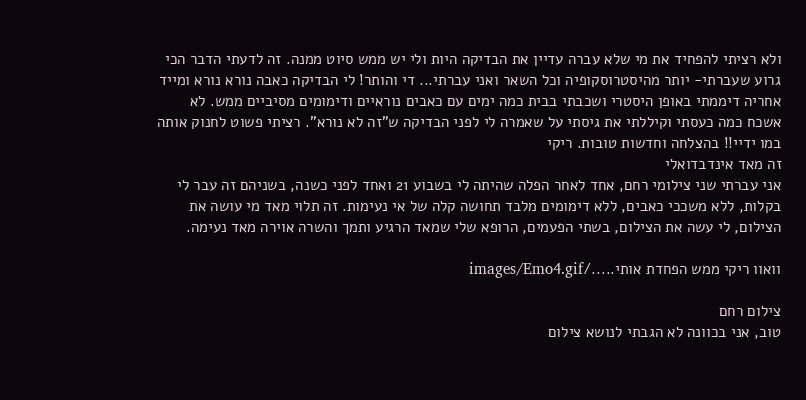ולא רציתי להפחיד את מי שלא עברה עדיין את הבדיקה היות ולי יש ממש סיוט ממנה. זה לדעתי הדבר הכי גרוע שעברתי- יותר מהיסטרוסקופיה וכל השאר ואני עברתי... די והותר! לי הבדיקה כאבה נורא נורא ומייד אחריה דיממתי באופן היסטרי ושכבתי בבית כמה ימים עם כאבים נוראיים ודימומים מסיביים ממש. לא אשכח כמה כעסתי וקיללתי את גיסתי על שאמרה לי לפני הבדיקה ש"זה לא נורא". רציתי פשוט לחנוק אותה במו ידיי!! בהצלחה וחדשות טובות. ריקי
זה מאד אינדבדואלי
אני עברתי שני צילומי רחם, אחד לאחר הפלה שהיתה לי בשבוע 21 ואחד לפני כשנה, בשניהם זה עבר לי בקלות, ללא משככי כאבים, ללא דימומים מלבד תחושה קלה של אי נעימות. זה תלוי מאד מי עושה את הצילום, לי עשה את הצילום, בשתי הפעמים, הרופא שלי שמאד הרגיע ותמך והשרה אוירה מאד נעימה.

וואוו ריקי ממש הפחדת אותי...../images/Emo4.gif

צילום רחם
טוב, אני בכוונה לא הגבתי לנושא צילום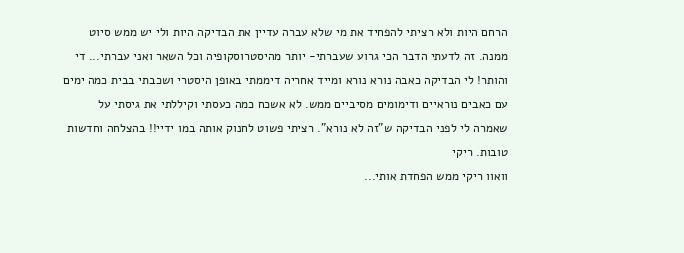הרחם היות ולא רציתי להפחיד את מי שלא עברה עדיין את הבדיקה היות ולי יש ממש סיוט ממנה. זה לדעתי הדבר הכי גרוע שעברתי- יותר מהיסטרוסקופיה וכל השאר ואני עברתי... די והותר! לי הבדיקה כאבה נורא נורא ומייד אחריה דיממתי באופן היסטרי ושכבתי בבית כמה ימים עם כאבים נוראיים ודימומים מסיביים ממש. לא אשכח כמה כעסתי וקיללתי את גיסתי על שאמרה לי לפני הבדיקה ש"זה לא נורא". רציתי פשוט לחנוק אותה במו ידיי!! בהצלחה וחדשות טובות. ריקי
וואוו ריקי ממש הפחדת אותי...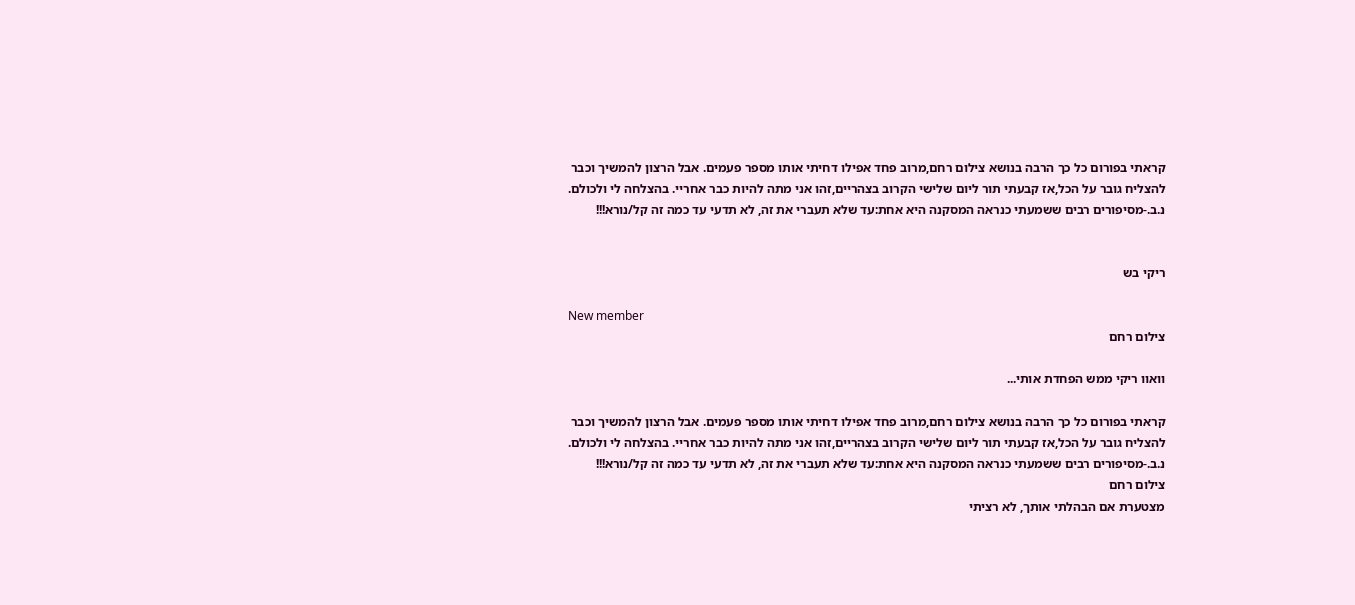קראתי בפורום כל כך הרבה בנושא צילום רחם,מרוב פחד אפילו דחיתי אותו מספר פעמים. אבל הרצון להמשיך וכבר להצליח גובר על הכל,אז קבעתי תור ליום שלישי הקרוב בצהריים,זהו אני מתה להיות כבר אחריי. בהצלחה לי ולכולם. נ.ב.-מסיפורים רבים ששמעתי כנראה המסקנה היא אחת:עד שלא תעברי את זה, לא תדעי עד כמה זה קל/נורא!!!


ריקי בש

New member
צילום רחם

וואוו ריקי ממש הפחדת אותי...

קראתי בפורום כל כך הרבה בנושא צילום רחם,מרוב פחד אפילו דחיתי אותו מספר פעמים. אבל הרצון להמשיך וכבר להצליח גובר על הכל,אז קבעתי תור ליום שלישי הקרוב בצהריים,זהו אני מתה להיות כבר אחריי. בהצלחה לי ולכולם. נ.ב.-מסיפורים רבים ששמעתי כנראה המסקנה היא אחת:עד שלא תעברי את זה, לא תדעי עד כמה זה קל/נורא!!!
צילום רחם
מצטערת אם הבהלתי אותך, לא רציתי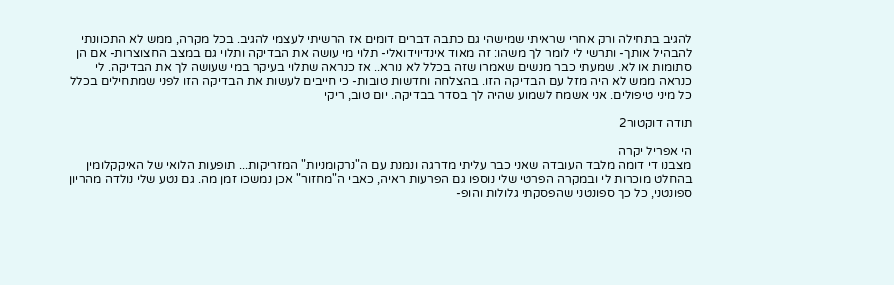להגיב בתחילה ורק אחרי שראיתי שמישהי גם כתבה דברים דומים אז הרשיתי לעצמי להגיב. בכל מקרה, ממש לא התכוונתי להבהיל אותך- ותרשי לי לומר לך משהו: זה מאוד אינדיוידואלי- תלוי מי עושה את הבדיקה ותלוי גם במצב החצוצרות- אם הן סתומות או לא. שמעתי כבר מנשים שאמרו שזה בכלל לא נורא.. אז כנראה שתלוי בעיקר במי שעושה לך את הבדיקה. לי כנראה ממש לא היה מזל עם הבדיקה הזו. בהצלחה וחדשות טובות- כי חייבים לעשות את הבדיקה הזו לפני שמתחילים בכלל כל מיני טיפולים. אני אשמח לשמוע שהיה לך בסדר בבדיקה. יום טוב, ריקי

תודה דוקטור2

הי אפריל יקרה
מצבנו די דומה מלבד העובדה שאני כבר עליתי מדרגה ונמנת עם ה"נרקומניות" המזריקות... תופעות הלואי של האיקקלומין בהחלט מוכרות לי ובמקרה הפרטי שלי נוספו גם הפרעות ראיה, כאבי ה"מחזור" אכן נמשכו זמן מה. גם נטע שלי נולדה מהריון ספונטני, כל כך ספונטני שהפסקתי גלולות והופ-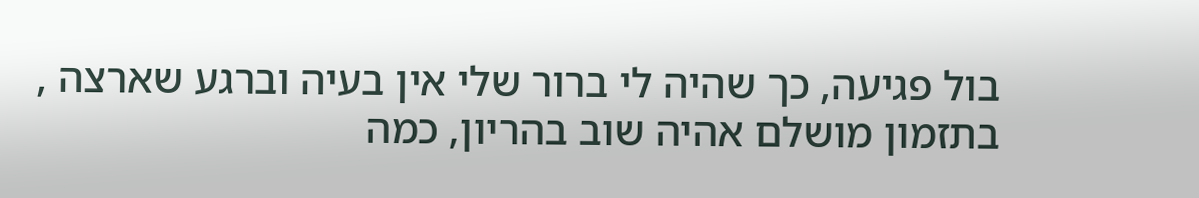בול פגיעה, כך שהיה לי ברור שלי אין בעיה וברגע שארצה , בתזמון מושלם אהיה שוב בהריון, כמה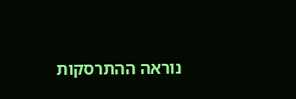נוראה ההתרסקות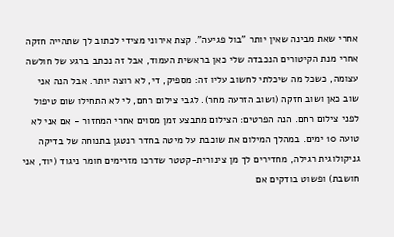אחרי שאת מבינה שאין יותר "בול פגיעה". קצת אירוני מצידי לכתוב לך שתהייה חזקה אחרי מנת הקיטורים הנכבדה שלי כאן בראשית העמוד, אבל זה נכתב ברגע של חולשה עצומה, כשכל מה שיכלתי לחשוב עליו זה: מספיק, די, לא רוצה יותר. אבל הנה אני שוב כאן ושוב חזקה (ושוב הזרעה מחר). לגבי צילום רחם, לי לא התחילו שום טיפול לפני צילום רחם. הנה הפרטים: הצילום מתבצע זמן מסוים אחרי המחזור - אם אני לא טועה 10 ימים. במהלך המילום את שוכבת על מיטה בחדר רנטגן בתנוחה של בדיקה גניקולוגית רגילה, מחדירים לך מן צינורית-קטטר שדרכו מזרימים חומר ניגוד (יוד, אני חושבת) ופשוט בודקים אם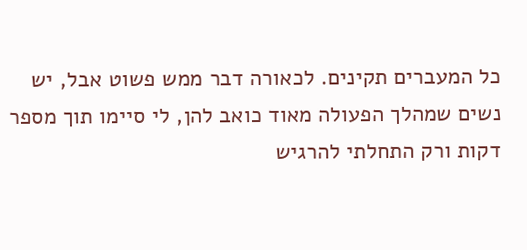כל המעברים תקינים. לכאורה דבר ממש פשוט אבל, יש נשים שמהלך הפעולה מאוד כואב להן, לי סיימו תוך מספר דקות ורק התחלתי להרגיש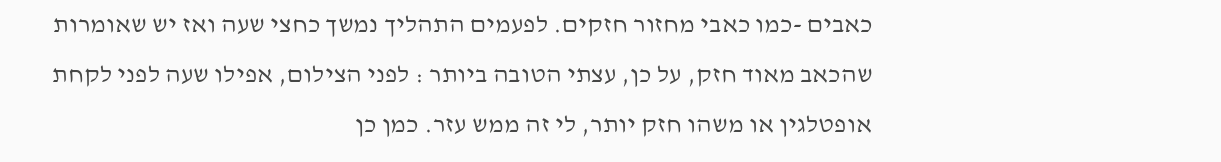כאבים -כמו כאבי מחזור חזקים. לפעמים התהליך נמשך כחצי שעה ואז יש שאומרות שהכאב מאוד חזק, על כן, עצתי הטובה ביותר : לפני הצילום, אפילו שעה לפני לקחת אופטלגין או משהו חזק יותר, לי זה ממש עזר. כמן כן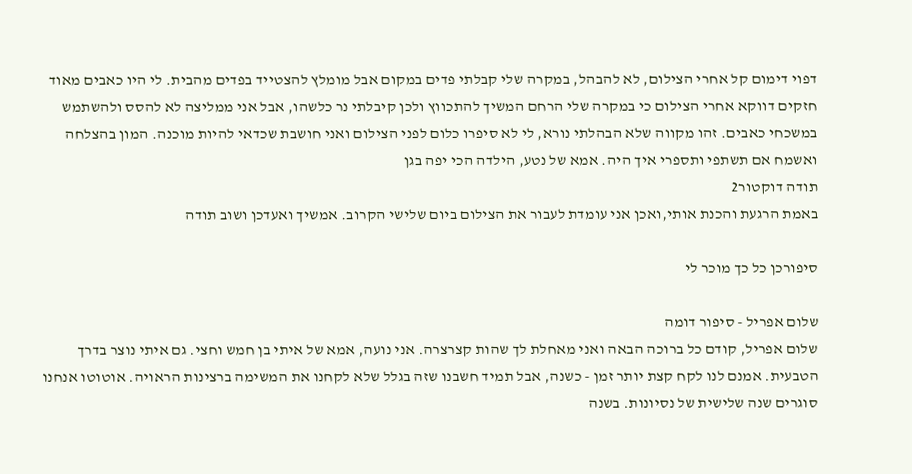דפוי דימום קל אחרי הצילום, לא להבהל, במקרה שלי קבלתי פדים במקום אבל מומלץ להצטייד בפדים מהבית. לי היו כאבים מאוד חזקים דווקא אחרי הצילום כי במקרה שלי הרחם המשיך להתכווץ ולכן קיבלתי נר כלשהו, אבל אני ממליצה לא להסס ולהשתמש במשכחי כאבים. זהו מקווה שלא הבהלתי נורא, לי לא סיפרו כלום לפני הצילום ואני חושבת שכדאי להיות מוכנה. המון בהצלחה ואשמח אם תשתפי ותספרי איך היה. אמא של נטע, הילדה הכי יפה בגן
תודה דוקטור2
באמת הרגעת והכנת אותי,ואכן אני עומדת לעבור את הצילום ביום שלישי הקרוב. אמשיך ואעדכן ושוב תודה

סיפורכן כל כך מוכר לי

שלום אפריל - סיפור דומה
שלום אפריל, קודם כל ברוכה הבאה ואני מאחלת לך שהות קצרצרה. אני נועה, אמא של איתי בן חמש וחצי. גם איתי נוצר בדרך הטבעית. אמנם לנו לקח קצת יותר זמן - כשנה, אבל תמיד חשבנו שזה בגלל שלא לקחנו את המשימה ברצינות הראויה. אוטוטו אנחנו סוגרים שנה שלישית של נסיונות. בשנה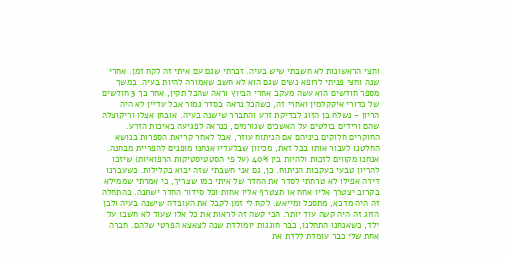וחצי הראשונות לא חשבתי שיש בעיה. זכרתי שגם עם איתי זה לקח זמן. אחרי שנה וחצי פניתי לרופא נשים שגם הוא לא חשב שאמורה להיות בעיה. במשך מספר חודשים הוא עשה מעקב אחרי הביוץ וראה שהכל תקין, אחר כך 3 חודשים של כדורי איקקלמין ואחרי זה, כשהכל נראה בסדר גמור אבל עדיין לא היה הריון - נשלח בן הזוג לבדיקת זרע והתברר שישנה בעיה. אובחן אצלו וריקוצלה שהם ורידים בולטים על האשכים שגורמים, כנראה לפגיעה באיכות הזרע. החוקרים חלוקים ביניהם אם הניתוח עוזר, אבל לאחר קריאת הספרות בנושא החלטנו לעבור אותו בכל זאת, מכיוון שבלעדיו אנחנו מופנים להפריית מבחנה. אנחנו מקווים לזכות ולהיות בין 40% (על פי הסטטיסטיקות הרפואיות) שיזכו להריון טבעי בעקבות הניתוח. כן, גם אני חשבתי שזה יבוא בקלילות. כשעברנו דירה אפילו לא טרחתי לסדר את החדר של איתי כמו שצריך, כי אמרתי שממילא בקרוב יצטרך אליו אחח או תצטרף אליו אחות וכל סידור החדר ישתנה. בהתחלה זה היה מדכא, מתסכל ומייאש. לקח לי זמן לקבל את העובדה שישנה בעיה ולבן הזוג זה היה קשה עוד יותר. הכי קשה זה לראות את כל אלו שעוד לא חשבו על ילד, כשאנחנו התחלנו, כבר חוגגות יומולדת שנה לצאצא הפרטי שלהם. חברה אחת שלי כבר עומדת ללדת את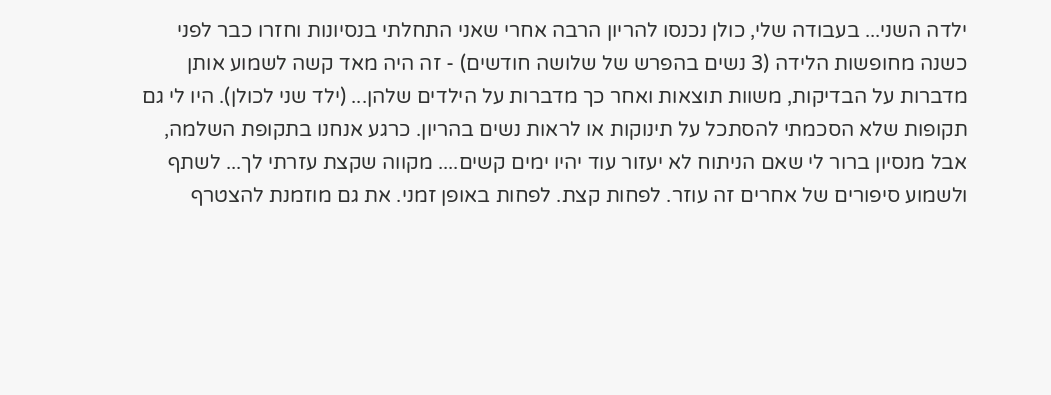ילדה השני... בעבודה שלי, כולן נכנסו להריון הרבה אחרי שאני התחלתי בנסיונות וחזרו כבר לפני כשנה מחופשות הלידה (3 נשים בהפרש של שלושה חודשים) - זה היה מאד קשה לשמוע אותן מדברות על הבדיקות, משוות תוצאות ואחר כך מדברות על הילדים שלהן... (ילד שני לכולן). היו לי גם תקופות שלא הסכמתי להסתכל על תינוקות או לראות נשים בהריון. כרגע אנחנו בתקופת השלמה, אבל מנסיון ברור לי שאם הניתוח לא יעזור עוד יהיו ימים קשים.... מקווה שקצת עזרתי לך... לשתף ולשמוע סיפורים של אחרים זה עוזר. לפחות קצת. לפחות באופן זמני. את גם מוזמנת להצטרף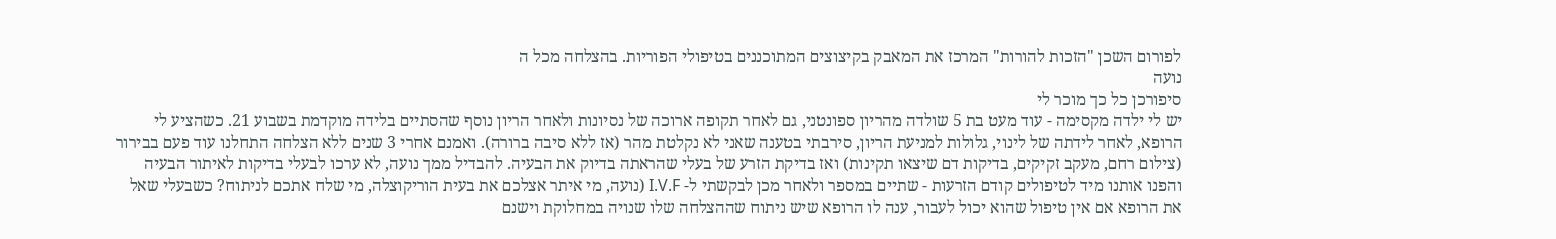לפורום השכן "הזכות להורות" המרכז את המאבק בקיצוצים המתוכננים בטיפולי הפוריות. בהצלחה מכל ה
נועה
סיפורכן כל כך מוכר לי
יש לי ילדה מקסימה - עוד מעט בת 5 שולדה מהריון ספונטני, גם לאחר תקופה ארוכה של נסיונות ולאחר הריון נוסף שהסתיים בלידה מוקדמת בשבוע 21. כשהציע לי הרופא, לאחר לידתה של לינוי, גלולות למניעת הריון, סירבתי בטענה שאני לא נקלטת מהר (אז ללא סיבה ברורה). ואמנם אחרי 3 שנים ללא הצלחה התחלנו עוד פעם בבירור (צילום רחם, מעקב זקיקים, בדיקות דם שיצאו תקינות) ואז בדיקת הזרע של בעלי שהראתה בדיוק את הבעיה. להבדיל ממך נועה, לא ערכו לבעלי בדיקות לאיתור הבעיה והפנו אותנו מיד לטיפולים קודם הזרעות - שתיים במספר ולאחר מכן לבקשתי ל- I.V.F (נועה, מי איתר אצלכם את בעית הוריקוצלה, מי שלח אתכם לניתוח? כשבעלי שאל את הרופא אם אין טיפול שהוא יכול לעבור, ענה לו הרופא שיש ניתוח שההצלחה שלו שנויה במחלוקת וישנם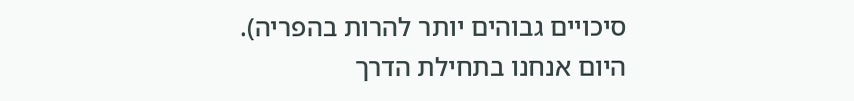סיכויים גבוהים יותר להרות בהפריה). היום אנחנו בתחילת הדרך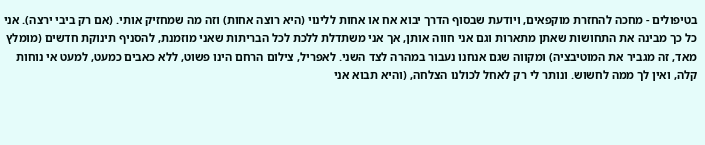בטיפולים - מחכה להחזרת מוקפאים, ויודעת שבסוף הדרך יבוא אח או אחות ללינוי (היא רוצה אחות) וזה מה שמחזיק אותי. (אם רק ביבי ירצה). אני כל כך מבינה את התחושות שאתן מתארות וגם אני חווה אותן, אך אני משתדלת ללכת לכל הבריתות שאני מוזמנת, להסניף תינוקת חדשים (מומלץ מאד, זה מגביר את המוטיבציה) ומקווה שגם אנחנו נעבור במהרה לצד השני. לאפריל, צילום הרחם הינו פשוט, ללא כאבים כמעט, למעט אי נוחות קלה, ואין לך ממה לחשוש. ונותר לי רק לאחל לכולנו הצלחה, (והיא תבוא אני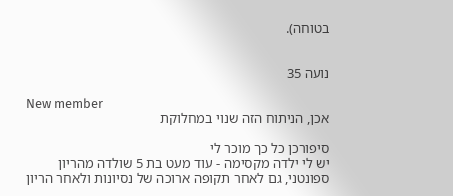בטוחה).


נועה 35

New member
אכן, הניתוח הזה שנוי במחלוקת

סיפורכן כל כך מוכר לי
יש לי ילדה מקסימה - עוד מעט בת 5 שולדה מהריון ספונטני, גם לאחר תקופה ארוכה של נסיונות ולאחר הריון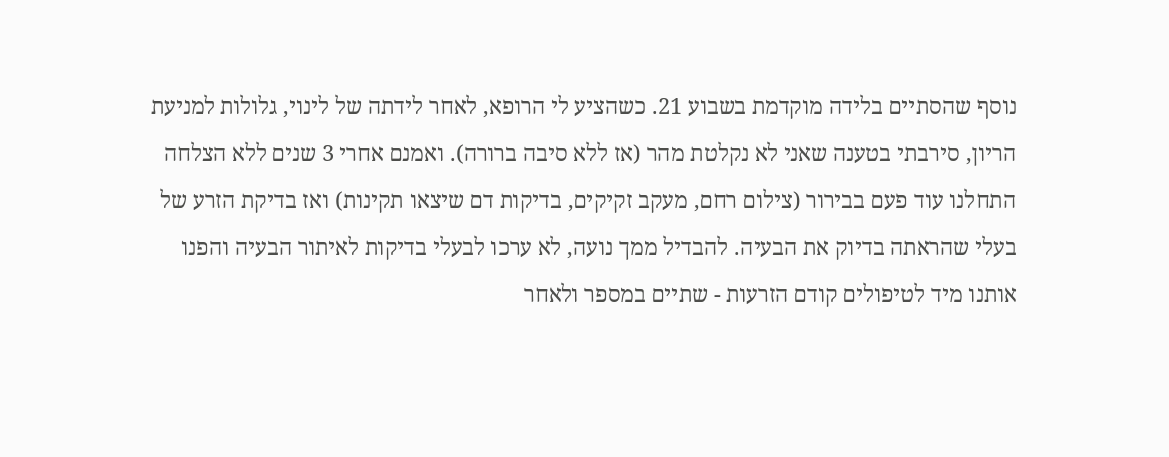נוסף שהסתיים בלידה מוקדמת בשבוע 21. כשהציע לי הרופא, לאחר לידתה של לינוי, גלולות למניעת הריון, סירבתי בטענה שאני לא נקלטת מהר (אז ללא סיבה ברורה). ואמנם אחרי 3 שנים ללא הצלחה התחלנו עוד פעם בבירור (צילום רחם, מעקב זקיקים, בדיקות דם שיצאו תקינות) ואז בדיקת הזרע של בעלי שהראתה בדיוק את הבעיה. להבדיל ממך נועה, לא ערכו לבעלי בדיקות לאיתור הבעיה והפנו אותנו מיד לטיפולים קודם הזרעות - שתיים במספר ולאחר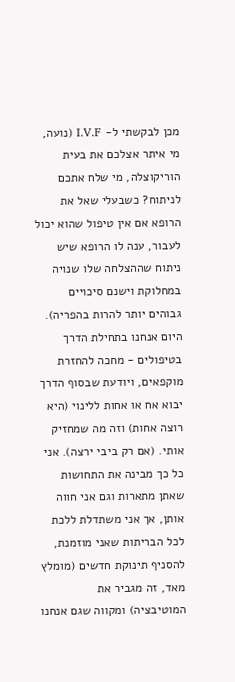מכן לבקשתי ל- I.V.F (נועה, מי איתר אצלכם את בעית הוריקוצלה, מי שלח אתכם לניתוח? כשבעלי שאל את הרופא אם אין טיפול שהוא יכול לעבור, ענה לו הרופא שיש ניתוח שההצלחה שלו שנויה במחלוקת וישנם סיכויים גבוהים יותר להרות בהפריה). היום אנחנו בתחילת הדרך בטיפולים - מחכה להחזרת מוקפאים, ויודעת שבסוף הדרך יבוא אח או אחות ללינוי (היא רוצה אחות) וזה מה שמחזיק אותי. (אם רק ביבי ירצה). אני כל כך מבינה את התחושות שאתן מתארות וגם אני חווה אותן, אך אני משתדלת ללכת לכל הבריתות שאני מוזמנת, להסניף תינוקת חדשים (מומלץ מאד, זה מגביר את המוטיבציה) ומקווה שגם אנחנו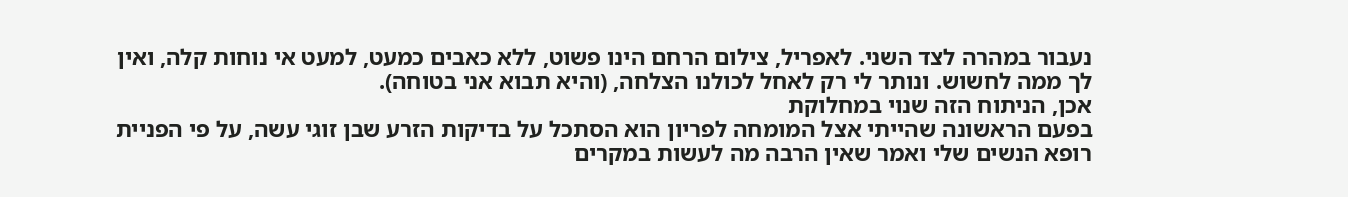נעבור במהרה לצד השני. לאפריל, צילום הרחם הינו פשוט, ללא כאבים כמעט, למעט אי נוחות קלה, ואין לך ממה לחשוש. ונותר לי רק לאחל לכולנו הצלחה, (והיא תבוא אני בטוחה).
אכן, הניתוח הזה שנוי במחלוקת
בפעם הראשונה שהייתי אצל המומחה לפריון הוא הסתכל על בדיקות הזרע שבן זוגי עשה, על פי הפניית רופא הנשים שלי ואמר שאין הרבה מה לעשות במקרים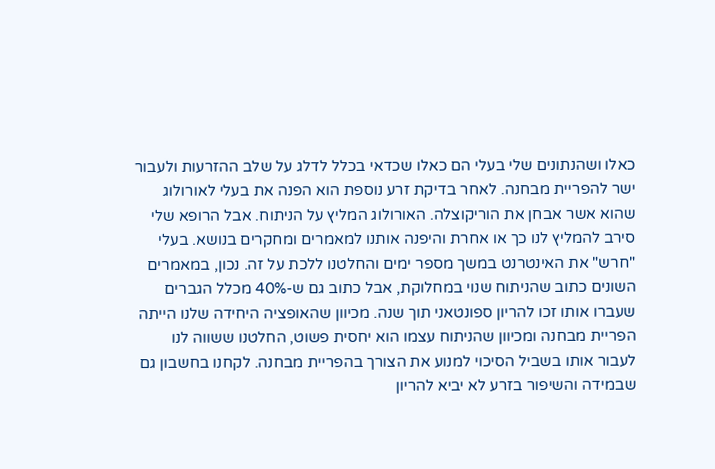כאלו ושהנתונים שלי בעלי הם כאלו שכדאי בכלל לדלג על שלב ההזרעות ולעבור ישר להפריית מבחנה. לאחר בדיקת זרע נוספת הוא הפנה את בעלי לאורולוג שהוא אשר אבחן את הוריקוצלה. האורולוג המליץ על הניתוח. אבל הרופא שלי סירב להמליץ לנו כך או אחרת והיפנה אותנו למאמרים ומחקרים בנושא. בעלי "חרש" את האינטרנט במשך מספר ימים והחלטנו ללכת על זה. נכון, במאמרים השונים כתוב שהניתוח שנוי במחלוקת, אבל כתוב גם ש-40% מכלל הגברים שעברו אותו זכו להריון ספונטאני תוך שנה. מכיוון שהאופציה היחידה שלנו הייתה הפריית מבחנה ומכיוון שהניתוח עצמו הוא יחסית פשוט, החלטנו ששווה לנו לעבור אותו בשביל הסיכוי למנוע את הצורך בהפריית מבחנה. לקחנו בחשבון גם שבמידה והשיפור בזרע לא יביא להריון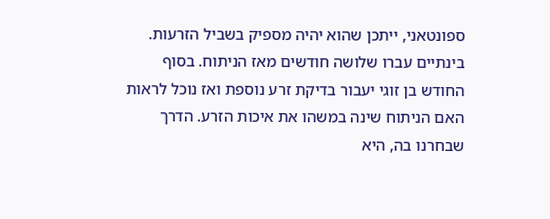ספונטאני, ייתכן שהוא יהיה מספיק בשביל הזרעות. בינתיים עברו שלושה חודשים מאז הניתוח. בסוף החודש בן זוגי יעבור בדיקת זרע נוספת ואז נוכל לראות האם הניתוח שינה במשהו את איכות הזרע. הדרך שבחרנו בה, היא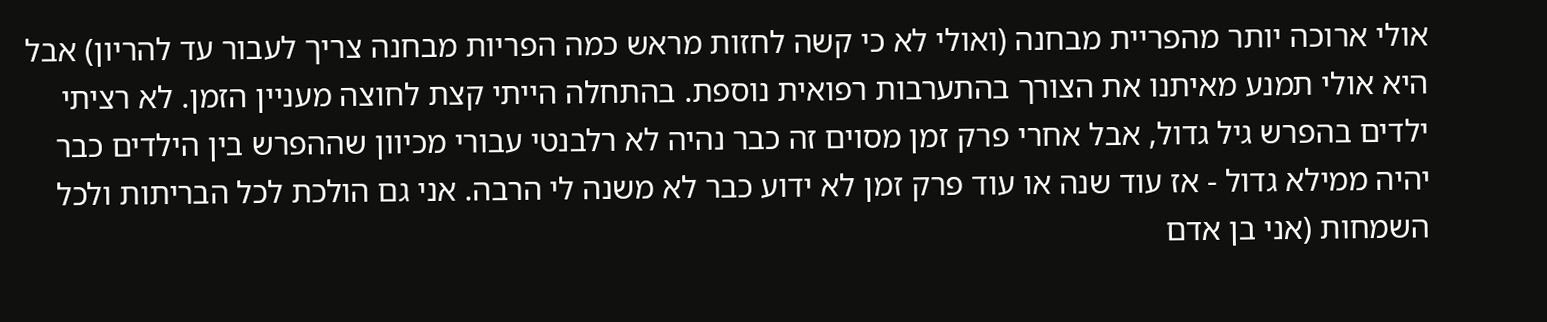אולי ארוכה יותר מהפריית מבחנה (ואולי לא כי קשה לחזות מראש כמה הפריות מבחנה צריך לעבור עד להריון) אבל היא אולי תמנע מאיתנו את הצורך בהתערבות רפואית נוספת. בהתחלה הייתי קצת לחוצה מעניין הזמן. לא רציתי ילדים בהפרש גיל גדול, אבל אחרי פרק זמן מסוים זה כבר נהיה לא רלבנטי עבורי מכיוון שההפרש בין הילדים כבר יהיה ממילא גדול - אז עוד שנה או עוד פרק זמן לא ידוע כבר לא משנה לי הרבה. אני גם הולכת לכל הבריתות ולכל השמחות (אני בן אדם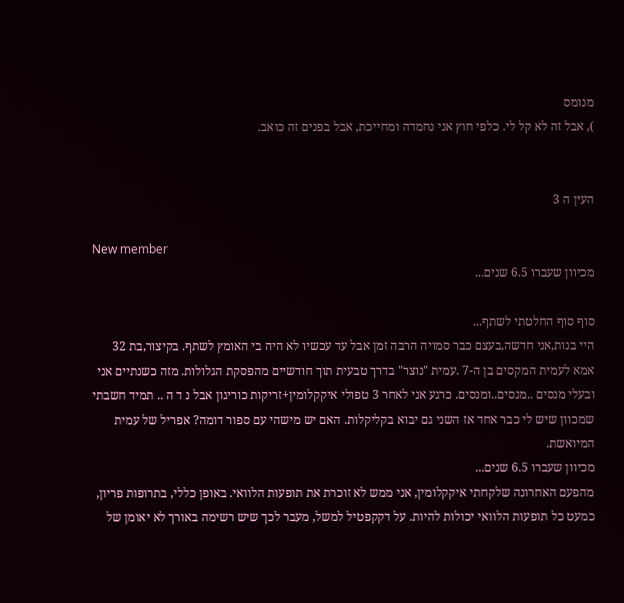מנומס
), אבל זה לא קל לי. כלפי חוץ אני נחמדה ומחייכת, אבל בפנים זה כואב.


העין ה 3

New member
מכיוון שעברו 6.5 שנים...

סוף סוף החלטתי לשתף...
היי בנות,אני חדשה,בעצם כבר סמויה הרבה זמן אבל עד עכשיו לא היה בי האומץ לשתף. בקיצור,בת 32 אמא לעמית המקסים בן ה-7 .עמית "נוצר" בדרך טבעית תוך חודשיים מהפסקת הגלולות. מזה כשנתיים אני ובעלי מנסים ..מנסים..ומנסים. כרגע אני לאחר 3 טפולי איקקלומין+זריקות כוריגון אבל נ ד ה .. תמיד חשבתי שמכוון שיש לי כבר אחד אז השני גם יבוא בקליקלות. האם יש מישהי עם ספור דומה? אפריל של עמית המיואשת.
מכיוון שעברו 6.5 שנים...
מהפעם האחרונה שלקחתי איקקלומין, אני ממש לא זוכרת את תופעות הלוואי. באופן כללי, בתרופות פריון, כמעט כל תופעות הלוואי יכולות להיות. על דקקפטיל למשל, מעבר לכך שיש רשימה באורך לא יאומן של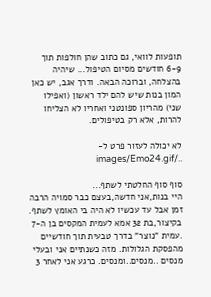תופעות לוואי, גם כתוב שהן חולפות תוך 6-9 חודשים מסיום הטיפול... שיהיה בהצלחה, וברוכה הבאה. ודרך אגב, יש כאן המון בנות שיש להם ילד ראשון (ואפילו שני) מהריון ספונטני ואחריו לא הצליחו להרות, אלא רק בטיפולים.

לא יכולה לעזור פרט ל- ../images/Emo24.gif

סוף סוף החלטתי לשתף...
היי בנות,אני חדשה,בעצם כבר סמויה הרבה זמן אבל עד עכשיו לא היה בי האומץ לשתף. בקיצור,בת 32 אמא לעמית המקסים בן ה-7 .עמית "נוצר" בדרך טבעית תוך חודשיים מהפסקת הגלולות. מזה כשנתיים אני ובעלי מנסים ..מנסים..ומנסים. כרגע אני לאחר 3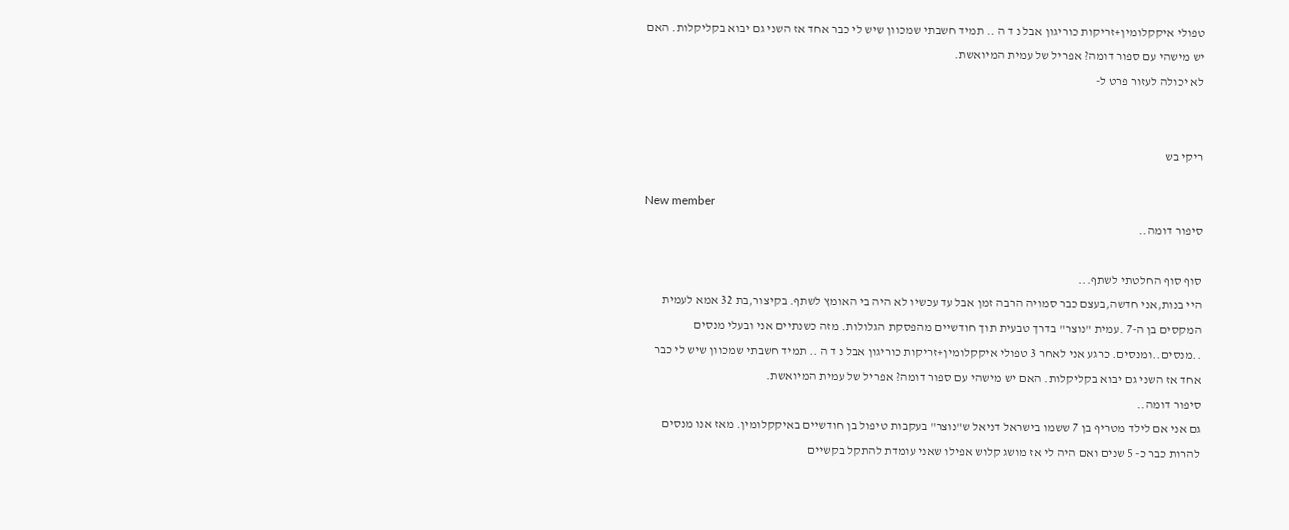טפולי איקקלומין+זריקות כוריגון אבל נ ד ה .. תמיד חשבתי שמכוון שיש לי כבר אחד אז השני גם יבוא בקליקלות. האם יש מישהי עם ספור דומה? אפריל של עמית המיואשת.
לא יכולה לעזור פרט ל-


ריקי בש

New member
סיפור דומה..

סוף סוף החלטתי לשתף...
היי בנות,אני חדשה,בעצם כבר סמויה הרבה זמן אבל עד עכשיו לא היה בי האומץ לשתף. בקיצור,בת 32 אמא לעמית המקסים בן ה-7 .עמית "נוצר" בדרך טבעית תוך חודשיים מהפסקת הגלולות. מזה כשנתיים אני ובעלי מנסים ..מנסים..ומנסים. כרגע אני לאחר 3 טפולי איקקלומין+זריקות כוריגון אבל נ ד ה .. תמיד חשבתי שמכוון שיש לי כבר אחד אז השני גם יבוא בקליקלות. האם יש מישהי עם ספור דומה? אפריל של עמית המיואשת.
סיפור דומה..
גם אני אם לילד מטריף בן 7 ששמו בישראל דניאל ש"נוצר" בעקבות טיפול בן חודשיים באיקקלומין. מאז אנו מנסים להרות כבר כ- 5 שנים ואם היה לי אז מושג קלוש אפילו שאני עומדת להתקל בקשיים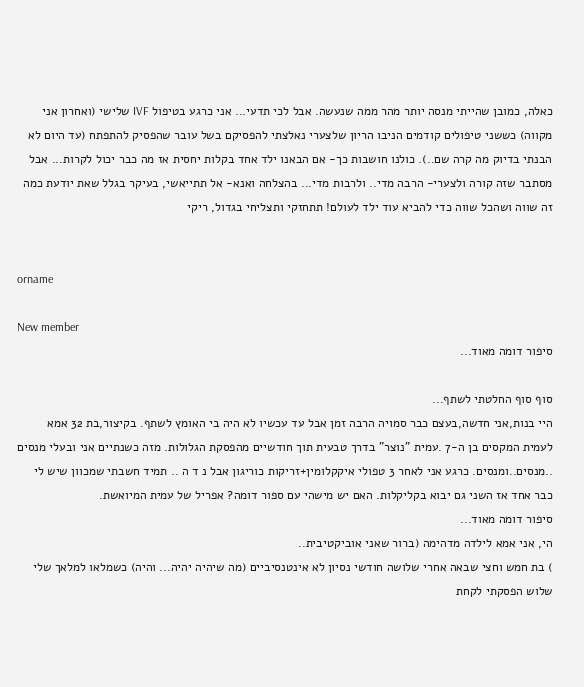כאלה, כמובן שהייתי מנסה יותר מהר ממה שנעשה. אבל לכי תדעי... אני כרגע בטיפול IVF שלישי (ואחרון אני מקווה) כששני טיפולים קודמים הניבו הריון שלצערי נאלצתי להפסיקם בשל עובר שהפסיק להתפתח (עד היום לא הבנתי בדיוק מה קרה שם..). כולנו חושבות כך- אם הבאנו ילד אחד בקלות יחסית אז מה כבר יכול לקרות... אבל מסתבר שזה קורה ולצערי- הרבה מדי.. ולרבות מדי... בהצלחה ואנא- אל תתייאשי, בעיקר בגלל שאת יודעת כמה זה שווה ושהכל שווה כדי להביא עוד ילד לעולם! תתחזקי ותצליחי בגדול, ריקי


orname

New member
סיפור דומה מאוד...

סוף סוף החלטתי לשתף...
היי בנות,אני חדשה,בעצם כבר סמויה הרבה זמן אבל עד עכשיו לא היה בי האומץ לשתף. בקיצור,בת 32 אמא לעמית המקסים בן ה-7 .עמית "נוצר" בדרך טבעית תוך חודשיים מהפסקת הגלולות. מזה כשנתיים אני ובעלי מנסים ..מנסים..ומנסים. כרגע אני לאחר 3 טפולי איקקלומין+זריקות כוריגון אבל נ ד ה .. תמיד חשבתי שמכוון שיש לי כבר אחד אז השני גם יבוא בקליקלות. האם יש מישהי עם ספור דומה? אפריל של עמית המיואשת.
סיפור דומה מאוד...
הי, אני אמא לילדה מדהימה (ברור שאני אוביקטיבית..
) בת חמש וחצי שבאה אחרי שלושה חודשי נסיון לא אינטנסיביים (מה שיהיה יהיה... והיה) כשמלאו למלאך שלי שלוש הפסקתי לקחת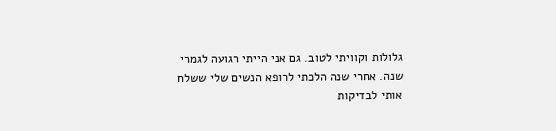גלולות וקוויתי לטוב. גם אני הייתי רגועה לגמרי שנה. אחרי שנה הלכתי לרופא הנשים שלי ששלח אותי לבדיקות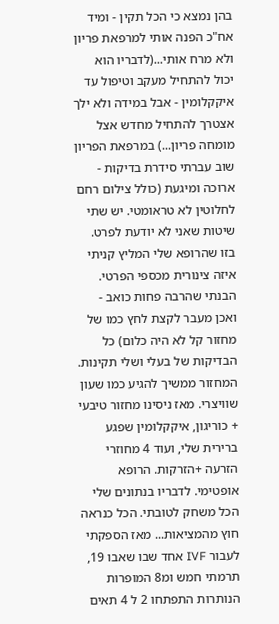בהן נמצא כי הכל תקין - ומיד אח"כ הפנה אותי למרפאת פריון ולא מרח אותי...(לדבריו הוא יכול להתחיל מעקב וטיפול עד איקקלומין - אבל במידה ולא ילך אצטרך להתחיל מחדש אצל מומחה פריון...) במרפאת הפריון שוב עברתי סידרת בדיקות - ארוכה ומיגעת (כולל צילום רחם לחלוטין לא טראומטי. יש שתי שיטות שאני לא יודעת לפרט. בזו שהרופא שלי המליץ קניתי איזה צינורית מכספי הפרטי. הבנתי שהרבה פחות כואב - ואכן מעבר לקצת לחץ כמו של מחזור קל לא היה כלום) כל הבדיקות של בעלי ושלי תקינות. המחזור ממשיך להגיע כמו שעון שוויצרי. מאז ניסינו מחזור טיבעי + כוריגון, איקקלומין שפגע ברירית שלי, ועוד 4 מחוזרי הזרעה +הזרקות. הרופא אופטימי. לדבריו בנתונים שלי הכל משחק לטובתי. הכל כנראה חוץ מהמציאות... מאז הספקתי לעבור IVF אחד שבו שאבו 19, תרמתי חמש ומ8 המופרות הנותרות התפתחו 2 ל 4 תאים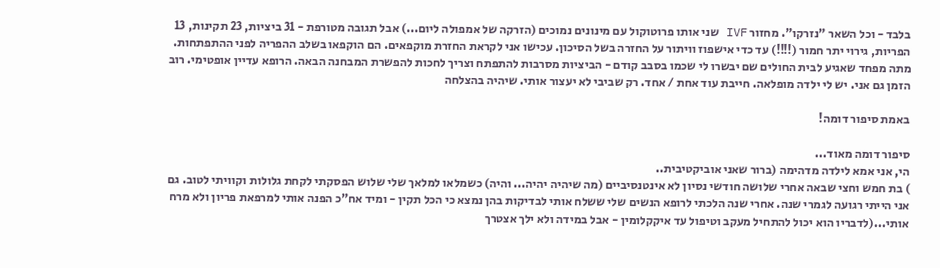בלבד - וכל השאר "נזרקו". מחזור IVF שני אותו פרוטוקול עם מינונים נמוכים (הזרקה של אמפולה ליום...) אבל תגובה מטורפת - 31 ביציות, 23 תקינות, 13 הפריות, גירוי יתר חמור (!!!!) עד כדי אישפוז וויתור על החזרה בשל הסיכון. עכישו אני לקראת החזרת מוקפאים. הם הוקפאו בשלב ההפריה לפני ההתפתחות. מתה מפחד שאגיע לבית החולים שם יבשרו לי שכמו בסבב קודם - הביציות מסרבות להתפתח וצריך לחכות להפשרת המבחנה הבאה. הרופא עדיין אופטימי. רוב הזמן גם אני. יש לי ילדה מופלאה. חייבת עוד אחת / אחד. רק שביבי לא יעצור אותי. שיהיה בהצלחה

באמת סיפור דומה!

סיפור דומה מאוד...
הי, אני אמא לילדה מדהימה (ברור שאני אוביקטיבית..
) בת חמש וחצי שבאה אחרי שלושה חודשי נסיון לא אינטנסיביים (מה שיהיה יהיה... והיה) כשמלאו למלאך שלי שלוש הפסקתי לקחת גלולות וקוויתי לטוב. גם אני הייתי רגועה לגמרי שנה. אחרי שנה הלכתי לרופא הנשים שלי ששלח אותי לבדיקות בהן נמצא כי הכל תקין - ומיד אח"כ הפנה אותי למרפאת פריון ולא מרח אותי...(לדבריו הוא יכול להתחיל מעקב וטיפול עד איקקלומין - אבל במידה ולא ילך אצטרך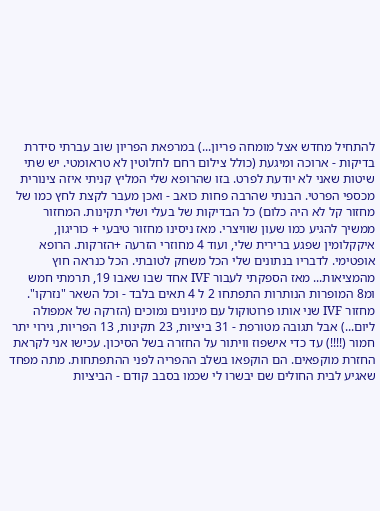להתחיל מחדש אצל מומחה פריון...) במרפאת הפריון שוב עברתי סידרת בדיקות - ארוכה ומיגעת (כולל צילום רחם לחלוטין לא טראומטי. יש שתי שיטות שאני לא יודעת לפרט. בזו שהרופא שלי המליץ קניתי איזה צינורית מכספי הפרטי. הבנתי שהרבה פחות כואב - ואכן מעבר לקצת לחץ כמו של מחזור קל לא היה כלום) כל הבדיקות של בעלי ושלי תקינות. המחזור ממשיך להגיע כמו שעון שוויצרי. מאז ניסינו מחזור טיבעי + כוריגון, איקקלומין שפגע ברירית שלי, ועוד 4 מחוזרי הזרעה +הזרקות. הרופא אופטימי. לדבריו בנתונים שלי הכל משחק לטובתי. הכל כנראה חוץ מהמציאות... מאז הספקתי לעבור IVF אחד שבו שאבו 19, תרמתי חמש ומ8 המופרות הנותרות התפתחו 2 ל 4 תאים בלבד - וכל השאר "נזרקו". מחזור IVF שני אותו פרוטוקול עם מינונים נמוכים (הזרקה של אמפולה ליום...) אבל תגובה מטורפת - 31 ביציות, 23 תקינות, 13 הפריות, גירוי יתר חמור (!!!!) עד כדי אישפוז וויתור על החזרה בשל הסיכון. עכישו אני לקראת החזרת מוקפאים. הם הוקפאו בשלב ההפריה לפני ההתפתחות. מתה מפחד שאגיע לבית החולים שם יבשרו לי שכמו בסבב קודם - הביציות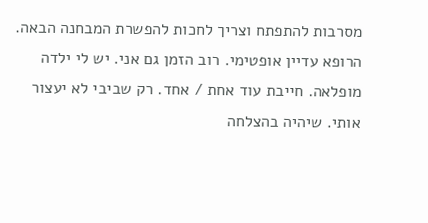מסרבות להתפתח וצריך לחכות להפשרת המבחנה הבאה. הרופא עדיין אופטימי. רוב הזמן גם אני. יש לי ילדה מופלאה. חייבת עוד אחת / אחד. רק שביבי לא יעצור אותי. שיהיה בהצלחה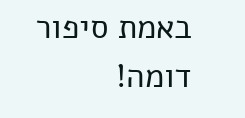באמת סיפור דומה!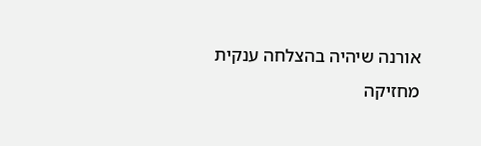אורנה שיהיה בהצלחה ענקית
מחזיקה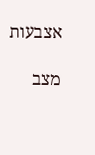אצבעות

מצב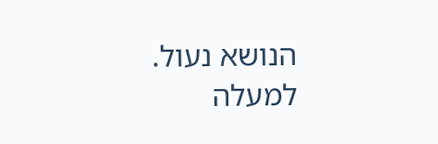הנושא נעול.
למעלה